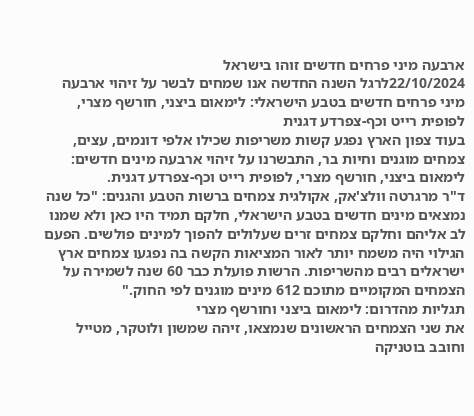ארבעה מיני פרחים חדשים זוהו בישראל
22/10/2024לרגל השנה החדשה אנו שמחים לבשר על זיהוי ארבעה מיני פרחים חדשים בטבע הישראלי: לימאום ביצני, חורשף מצרי, לפופית רייט וכף-צפרדע דגנית
בעוד צפון הארץ נפגע קשות משריפות שכילו אלפי דונמים, עצים, צמחים מוגנים וחיות בר, התבשרנו על זיהוי ארבעה מינים חדשים: לימאום ביצני, חורשף מצרי, לפופית רייט וכף-צפרדע דגנית.
ד"ר מרגרטה וולצ'אק, אקולגית צמחים ברשות הטבע והגנים: "כל שנה נמצאים מינים חדשים בטבע הישראלי, חלקם תמיד היו כאן ולא שמנו לב אליהם וחלקם צמחים זרים שעלולים להפוך למינים פולשים. הפעם הגילוי היה משמח יותר לאור המציאות הקשה בה נפגעו צמחים ארץ ישראלים רבים מהשריפות. הרשות פועלת כבר 60 שנה לשמירה על הצמחים המקומיים מתוכם 612 מינים מוגנים לפי החוק."
תגליות מהדרום: לימאום ביצני וחורשף מצרי
את שני הצמחים הראשונים שנמצאו, זיהה שמשון ולוטקר, מטייל וחובב בוטניקה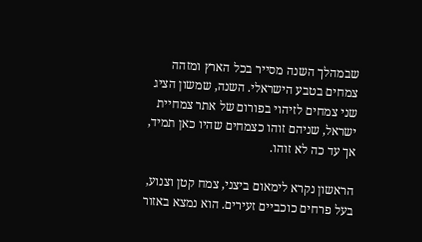שבמהלך השנה מסייר בכל הארץ ומזהה צמחים בטבע הישראלי. השנה, שמשון הציג שני צמחים לזיהוי בפורום של אתר צמחיית ישראל, שניהם זוהו כצמחים שהיו כאן תמיד, אך עד כה לא זוהו.

הראשון נקרא לימאום ביצני, צמח קטן וצנוע, בעל פרחים כוכביים זעירים. הוא נמצא באזור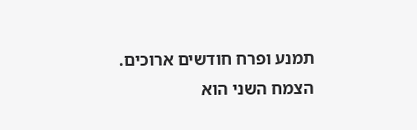תמנע ופרח חודשים ארוכים. הצמח השני הוא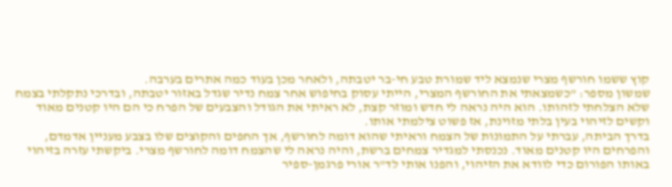קוץ ששמו חורשף מצרי שנמצא ליד שמורת טבע חי-בר יטבתה, ולאחר מכן בעוד כמה אתרים בערבה.
שמשון מספר: "כשמצאתי את החורשף המצרי, הייתי עסוק בחיפוש אחר צמח נדיר שגדל באזור יטבתה, ובדרכי נתקלתי בצמח שלא הצלחתי לזהותו. הוא היה נראה לי חדש ומוזר קצת, לא ראיתי את הגודל והצבעים של הפרח כי הם היו קטנים מאוד וקשים לזיהוי בעין בלתי מזוינת, אז פשוט צילמתי אותו.
בדרך הביתה, עברתי על התמונות של הצמח וראיתי שהוא דומה לחורשף, אך החפים והקוצים שלו בצבע מעניין אדמדם, והפרחים היו קטנים מאוד. נכנסתי למגדיר צמחים ברשת, והיה נראה לי שהצמח דומה לחורשף מצרי. ביקשתי עזרה בזיהוי באותו הפורום כדי לוודא את הזיהוי, והפנו אותי לד"ר אורי פרגמן-ספיר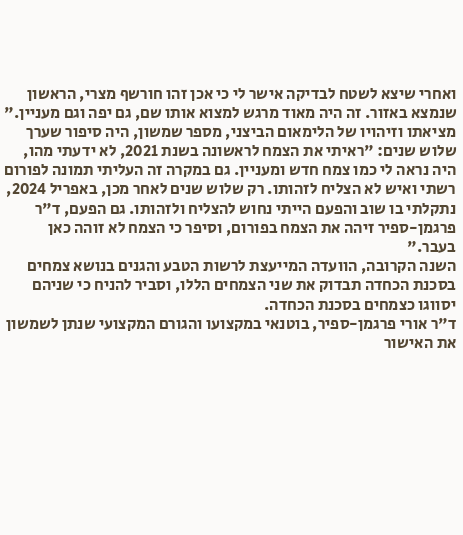ואחרי שיצא לשטח לבדיקה אישר לי כי אכן זהו חורשף מצרי, הראשון שנמצא באזור. זה היה מאוד מרגש למצוא אותו שם, גם יפה וגם מעניין."
מציאתו וזיהויו של הלימאום הביצני, מספר שמשון, היה סיפור שערך שלוש שנים: "ראיתי את הצמח לראשונה בשנת 2021, לא ידעתי מהו, היה נראה לי כמו צמח חדש ומעניין. גם במקרה זה העליתי תמונה לפורום רשתי ואיש לא הצליח לזהותו. רק שלוש שנים לאחר מכן, באפריל 2024, נתקלתי בו שוב והפעם הייתי נחוש להצליח ולזהותו. גם הפעם, ד"ר פרגמן-ספיר זיהה את הצמח בפורום, וסיפר כי הצמח לא זוהה כאן בעבר."
השנה הקרובה, הוועדה המייעצת לרשות הטבע והגנים בנושא צמחים בסכנת הכחדה תבדוק את שני הצמחים הללו, וסביר להניח כי שניהם יסווגו כצמחים בסכנת הכחדה.
ד"ר אורי פרגמן-ספיר, בוטנאי במקצועו והגורם המקצועי שנתן לשמשון את האישור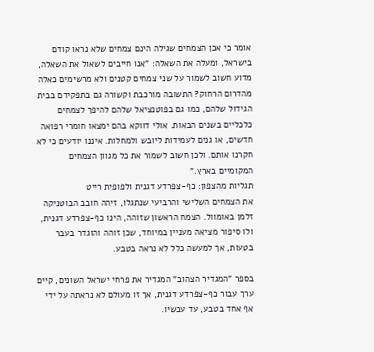אומר כי אכן הצמחים שגילה הינם צמחים שלא נראו קודם בישראל, ומעלה את השאלה: "אנו חייבים לשאול את השאלה, מדוע חשוב לשמור על שני צמחים קטנים ולא מרשימים כאלה מהדרום הרחוק? התשובה מורכבת וקשורה גם בתפקידם בבית הגידול שלהם, כמו גם בפוטנציאל שלהם להיפך לצמחים כלכליים בשנים הבאות. אולי דווקא בהם ימצאו חומרי רפואה חדשים, או גנים לעמידות ליובש ולמחלות. איננו יודעים כי לא חקרנו אותם. ולכן חשוב לשמור את כל מגוון הצמחים המקומיים בארץ."
תגליות מהצפון: כף-צפרדע דגנית ולפופית רייט
את הצמחים השלישי והרביעי שנתגלו, זיהה חובב הבוטניקה זלמן באומוול. הצמח הראשון שזוהה, הינו כף-צפרדע דגנית, ולו סיפור מציאה מעניין במיוחד, שכן זוהה והוגדר בעבר בטעות, אך למעשה כלל לא נראה בטבע.

בספר "המגדיר הצהוב" המגדיר את פרחי ישראל השונים, קיים ערך עבור כף-צפרדע דגנית, אך זו מעולם לא נראתה על ידי אף אחד בטבע, עד עכשיו.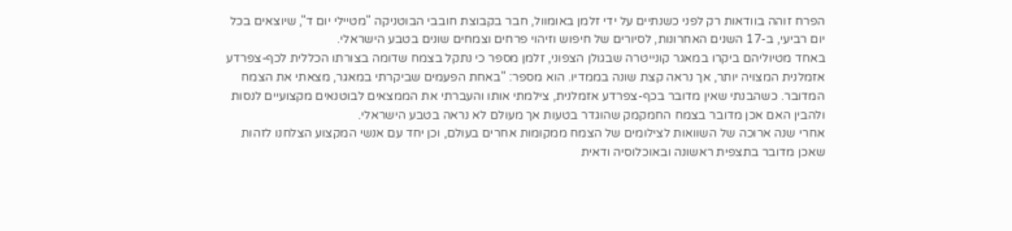הפרח זוהה בוודאות רק לפני כשנתיים על ידי זלמן באומוול, חבר בקבוצת חובבי הבוטניקה "מטיילי יום ד", שיוצאים בכל יום רביעי, ב-17 השנים האחרונות, לסיורים של חיפוש וזיהוי פרחים וצמחים שונים בטבע הישראלי.
באחד מטיוליהם ביקרו במאגר קונייטרה שבגולן הצפוני, זלמן מספר כי נתקל בצמח שדומה בצורתו הכללית לכף-צפרדע אזמלנית המצויה יותר, אך נראה קצת שונה בממדיו. הוא מספר: "באחת הפעמים שביקרתי במאגר, מצאתי את הצמח המדובר. כשהבנתי שאין מדובר בכף-צפרדע אזמלנית, צילמתי אותו והעברתי את הממצאים לבוטנאים מקצועיים לנסות ולהבין האם אכן מדובר בצמח החמקמק שהוגדר בטעות אך מעולם לא נראה בטבע הישראלי.
אחרי שנה ארוכה של השוואות לצילומים של הצמח ממקומות אחרים בעולם, וכן יחד עם אנשי המקצוע הצלחנו לזהות שאכן מדובר בתצפית ראשונה ובאוכלוסיה ודאית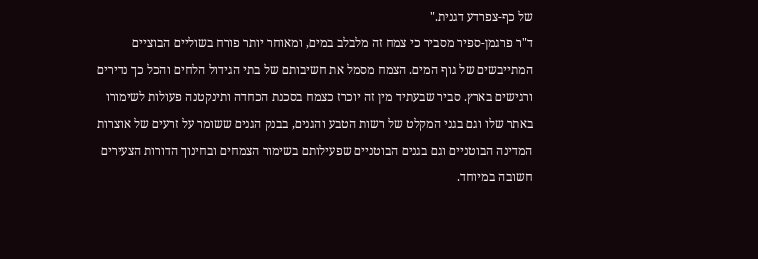של כף-צפרדע דגנית."
ד"ר פרגמן-ספיר מסביר כי צמח זה מלבלב במים, ומאוחר יותר פורח בשוליים הבוציים המתייבשים של גוף המים. הצמח מסמל את חשיבותם של בתי הגידול הלחים והכל כך נדירים ורגישים בארץ. סביר שבעתיד מין זה יוכרז כצמח בסכנת הכחדה ותינקטנה פעולות לשימורו באתר שלו וגם בגני המקלט של רשות הטבע והגנים, בבנק הגנים ששומר על זרעים של אוצרות המדינה הבוטניים וגם בגנים הבוטניים שפעילותם בשימור הצמחים ובחינוך הדורות הצעירים חשובה במיוחד.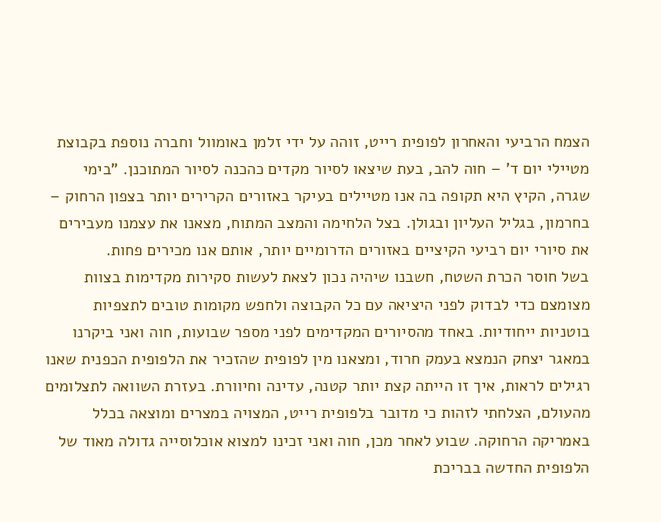הצמח הרביעי והאחרון לפופית רייט, זוהה על ידי זלמן באומוול וחברה נוספת בקבוצת מטיילי יום ד' – חוה להב, בעת שיצאו לסיור מקדים כהכנה לסיור המתוכנן. "בימי שגרה, הקיץ היא תקופה בה אנו מטיילים בעיקר באזורים הקרירים יותר בצפון הרחוק – בחרמון, בגליל העליון ובגולן. בצל הלחימה והמצב המתוח, מצאנו את עצמנו מעבירים את סיורי יום רביעי הקיציים באזורים הדרומיים יותר, אותם אנו מכירים פחות.
בשל חוסר הכרת השטח, חשבנו שיהיה נכון לצאת לעשות סקירות מקדימות בצוות מצומצם כדי לבדוק לפני היציאה עם כל הקבוצה ולחפש מקומות טובים לתצפיות בוטניות ייחודיות. באחד מהסיורים המקדימים לפני מספר שבועות, חוה ואני ביקרנו במאגר יצחק הנמצא בעמק חרוד, ומצאנו מין לפופית שהזכיר את הלפופית הכפנית שאנו רגילים לראות, איך זו הייתה קצת יותר קטנה, עדינה וחיוורת. בעזרת השוואה לתצלומים מהעולם, הצלחתי לזהות כי מדובר בלפופית רייט, המצויה במצרים ומוצאה בכלל באמריקה הרחוקה. שבוע לאחר מכן, חוה ואני זכינו למצוא אוכלוסייה גדולה מאוד של הלפופית החדשה בבריכת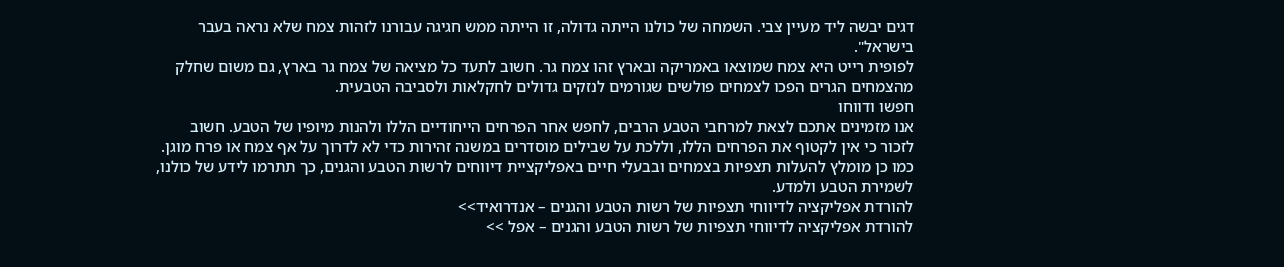דגים יבשה ליד מעיין צבי. השמחה של כולנו הייתה גדולה, זו הייתה ממש חגיגה עבורנו לזהות צמח שלא נראה בעבר בישראל".
לפופית רייט היא צמח שמוצאו באמריקה ובארץ זהו צמח גר. חשוב לתעד כל מציאה של צמח גר בארץ, גם משום שחלק מהצמחים הגרים הפכו לצמחים פולשים שגורמים לנזקים גדולים לחקלאות ולסביבה הטבעית.
חפשו ודווחו
אנו מזמינים אתכם לצאת למרחבי הטבע הרבים, לחפש אחר הפרחים הייחודיים הללו ולהנות מיופיו של הטבע. חשוב לזכור כי אין לקטוף את הפרחים הללו, וללכת על שבילים מוסדרים במשנה זהירות כדי לא לדרוך על אף צמח או פרח מוגן.
כמו כן מומלץ להעלות תצפיות בצמחים ובבעלי חיים באפליקציית דיווחים לרשות הטבע והגנים, כך תתרמו לידע של כולנו, לשמירת הטבע ולמדע.
להורדת אפליקציה לדיווחי תצפיות של רשות הטבע והגנים – אנדרואיד>>
להורדת אפליקציה לדיווחי תצפיות של רשות הטבע והגנים – אפל >>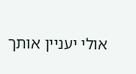אולי יעניין אותך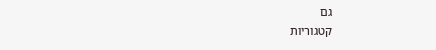גם
קטגוריות